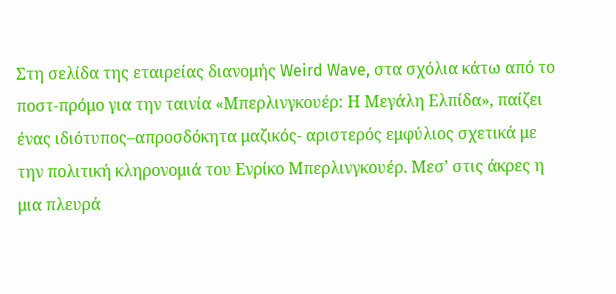Στη σελίδα της εταιρείας διανομής Weird Wave, στα σχόλια κάτω από το ποστ-πρόμο για την ταινία «Μπερλινγκουέρ: Η Μεγάλη Ελπίδα», παίζει ένας ιδιότυπος–απροσδόκητα μαζικός- αριστερός εμφύλιος σχετικά με την πολιτική κληρονομιά του Ενρίκο Μπερλινγκουέρ. Μεσ’ στις άκρες η μια πλευρά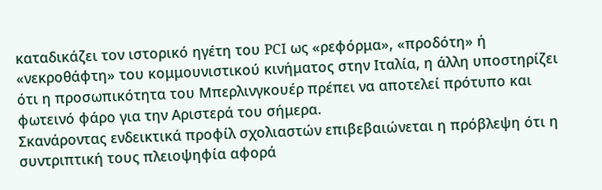καταδικάζει τον ιστορικό ηγέτη του PCI ως «ρεφόρμα», «προδότη» ή «νεκροθάφτη» του κομμουνιστικού κινήματος στην Ιταλία, η άλλη υποστηρίζει ότι η προσωπικότητα του Μπερλινγκουέρ πρέπει να αποτελεί πρότυπο και φωτεινό φάρο για την Αριστερά του σήμερα.
Σκανάροντας ενδεικτικά προφίλ σχολιαστών επιβεβαιώνεται η πρόβλεψη ότι η συντριπτική τους πλειοψηφία αφορά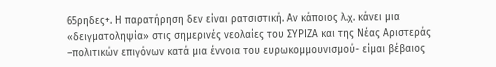65ρηδες+. Η παρατήρηση δεν είναι ρατσιστική. Αν κάποιος λ.χ. κάνει μια «δειγματοληψία» στις σημερινές νεολαίες του ΣΥΡΙΖΑ και της Νέας Αριστεράς –πολιτικών επιγόνων κατά μια έννοια του ευρωκομμουνισμού- είμαι βέβαιος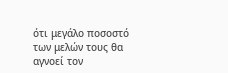ότι μεγάλο ποσοστό των μελών τους θα αγνοεί τον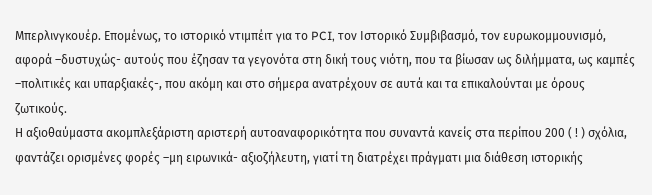Μπερλινγκουέρ. Επομένως, το ιστορικό ντιμπέιτ για το PCI, τον Ιστορικό Συμβιβασμό, τον ευρωκομμουνισμό, αφορά –δυστυχώς- αυτούς που έζησαν τα γεγονότα στη δική τους νιότη, που τα βίωσαν ως διλήμματα, ως καμπές –πολιτικές και υπαρξιακές-, που ακόμη και στο σήμερα ανατρέχουν σε αυτά και τα επικαλούνται με όρους ζωτικούς.
Η αξιοθαύμαστα ακομπλεξάριστη αριστερή αυτοαναφορικότητα που συναντά κανείς στα περίπου 200 ( ! ) σχόλια, φαντάζει ορισμένες φορές –μη ειρωνικά- αξιοζήλευτη, γιατί τη διατρέχει πράγματι μια διάθεση ιστορικής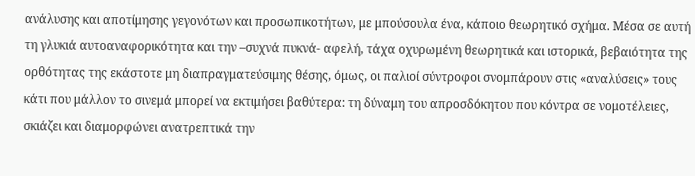ανάλυσης και αποτίμησης γεγονότων και προσωπικοτήτων, με μπούσουλα ένα, κάποιο θεωρητικό σχήμα. Μέσα σε αυτή τη γλυκιά αυτοαναφορικότητα και την –συχνά πυκνά- αφελή, τάχα οχυρωμένη θεωρητικά και ιστορικά, βεβαιότητα της ορθότητας της εκάστοτε μη διαπραγματεύσιμης θέσης, όμως, οι παλιοί σύντροφοι σνομπάρουν στις «αναλύσεις» τους κάτι που μάλλον το σινεμά μπορεί να εκτιμήσει βαθύτερα: τη δύναμη του απροσδόκητου που κόντρα σε νομοτέλειες, σκιάζει και διαμορφώνει ανατρεπτικά την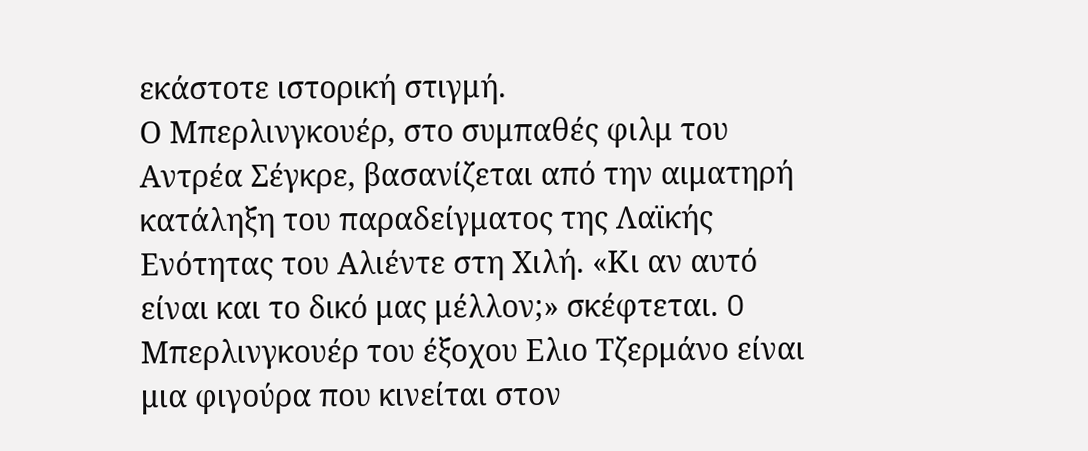εκάστοτε ιστορική στιγμή.
Ο Μπερλινγκουέρ, στο συμπαθές φιλμ του Αντρέα Σέγκρε, βασανίζεται από την αιματηρή κατάληξη του παραδείγματος της Λαϊκής Ενότητας του Αλιέντε στη Χιλή. «Κι αν αυτό είναι και το δικό μας μέλλον;» σκέφτεται. O Μπερλινγκουέρ του έξοχου Ελιο Τζερμάνο είναι μια φιγούρα που κινείται στον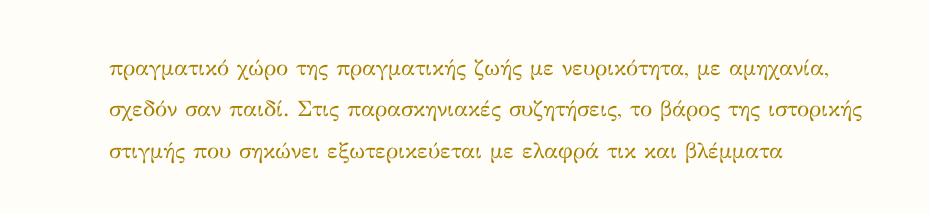πραγματικό χώρο της πραγματικής ζωής με νευρικότητα, με αμηχανία, σχεδόν σαν παιδί. Στις παρασκηνιακές συζητήσεις, το βάρος της ιστορικής στιγμής που σηκώνει εξωτερικεύεται με ελαφρά τικ και βλέμματα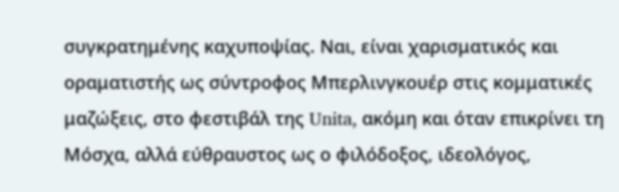συγκρατημένης καχυποψίας. Ναι, είναι χαρισματικός και οραματιστής ως σύντροφος Μπερλινγκουέρ στις κομματικές μαζώξεις, στο φεστιβάλ της Unita, ακόμη και όταν επικρίνει τη Μόσχα, αλλά εύθραυστος ως ο φιλόδοξος, ιδεολόγος,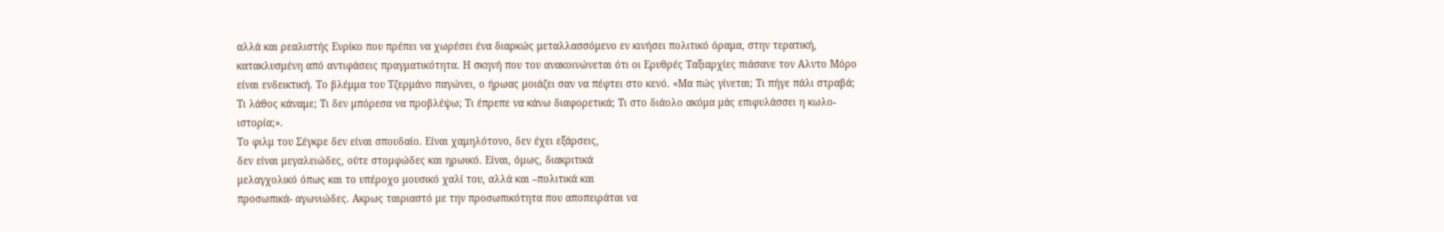αλλά και ρεαλιστής Ενρίκο που πρέπει να χωρέσει ένα διαρκώς μεταλλασσόμενο εν κινήσει πολιτικό όραμα, στην τερατική, κατακλυσμένη από αντιφάσεις πραγματικότητα. Η σκηνή που του ανακοινώνεται ότι οι Ερυθρές Ταξιαρχίες πιάσανε τον Αλντο Μόρο είναι ενδεικτική. Το βλέμμα του Τζερμάνο παγώνει, ο ήρωας μοιάζει σαν να πέφτει στο κενό. «Μα πώς γίνεται; Τι πήγε πάλι στραβά; Τι λάθος κάναμε; Τι δεν μπόρεσα να προβλέψω; Τι έπρεπε να κάνω διαφορετικά; Τι στο διάολο ακόμα μάς επιφυλάσσει η κωλο-ιστορία;».
Το φιλμ του Σέγκρε δεν είναι σπουδαίο. Είναι χαμηλότονο, δεν έχει εξάρσεις,
δεν είναι μεγαλειώδες, ούτε στομφώδες και ηρωικό. Είναι, όμως, διακριτικά
μελαγχολικό όπως και το υπέροχο μουσικό χαλί του, αλλά και –πολιτικά και
προσωπικά- αγωνιώδες. Ακρως ταιριαστό με την προσωπικότητα που αποπειράται να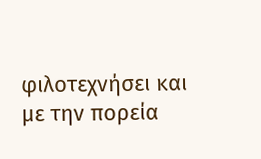φιλοτεχνήσει και με την πορεία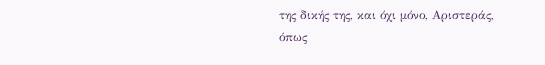της δικής της, και όχι μόνο, Αριστεράς, όπως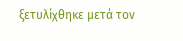ξετυλίχθηκε μετά τον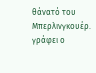θάνατό του Μπερλινγκουέρ.
γράφει ο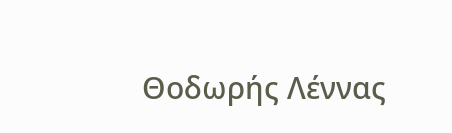Θοδωρής Λέννας